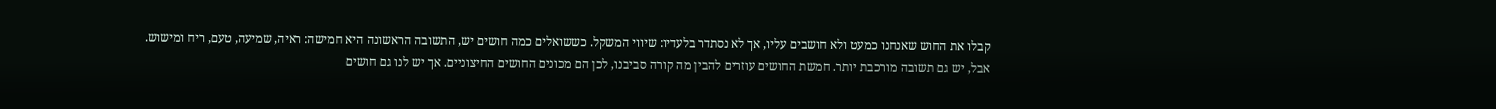קבלו את החוש שאנחנו כמעט ולא חושבים עליו, אך לא נסתדר בלעדיו: שיווי המשקל. כששואלים כמה חושים יש, התשובה הראשונה היא חמישה: ראיה, שמיעה, טעם, ריח ומישוש. אבל, יש גם תשובה מורכבת יותר. חמשת החושים עוזרים להבין מה קורה סביבנו, לכן הם מכונים החושים החיצוניים. אך יש לנו גם חושים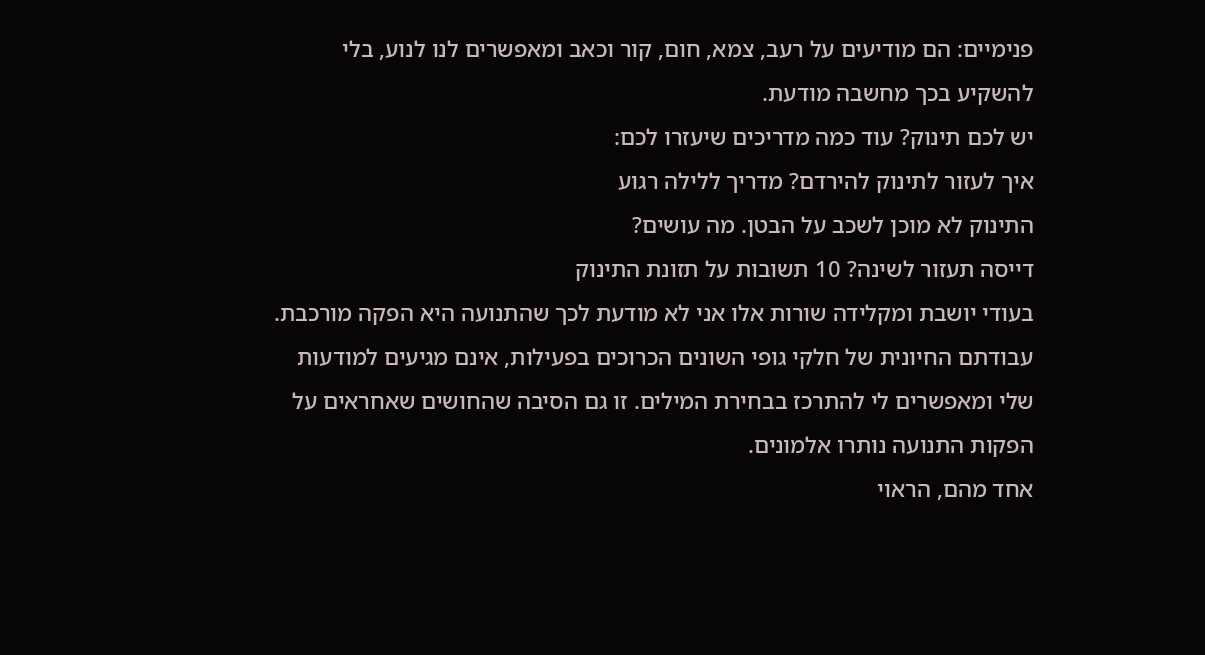פנימיים: הם מודיעים על רעב, צמא, חום, קור וכאב ומאפשרים לנו לנוע, בלי להשקיע בכך מחשבה מודעת.
יש לכם תינוק? עוד כמה מדריכים שיעזרו לכם:
איך לעזור לתינוק להירדם? מדריך ללילה רגוע
התינוק לא מוכן לשכב על הבטן. מה עושים?
דייסה תעזור לשינה? 10 תשובות על תזונת התינוק
בעודי יושבת ומקלידה שורות אלו אני לא מודעת לכך שהתנועה היא הפקה מורכבת. עבודתם החיונית של חלקי גופי השונים הכרוכים בפעילות, אינם מגיעים למודעות שלי ומאפשרים לי להתרכז בבחירת המילים. זו גם הסיבה שהחושים שאחראים על הפקות התנועה נותרו אלמונים.
אחד מהם, הראוי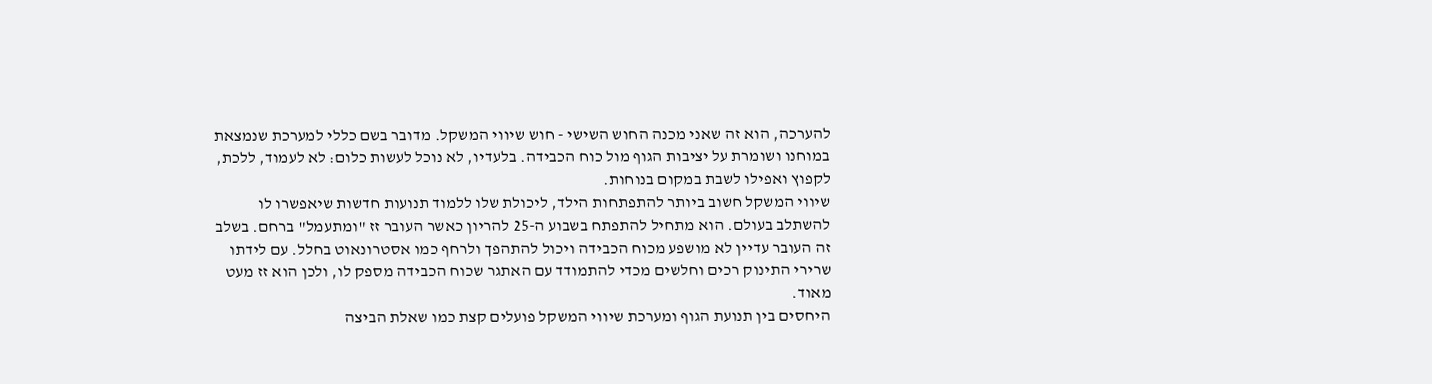להערכה, הוא זה שאני מכנה החוש השישי - חוש שיווי המשקל. מדובר בשם כללי למערכת שנמצאת במוחנו ושומרת על יציבות הגוף מול כוח הכבידה. בלעדיו, לא נוכל לעשות כלום: לא לעמוד, ללכת, לקפוץ ואפילו לשבת במקום בנוחות.
שיווי המשקל חשוב ביותר להתפתחות הילד, ליכולת שלו ללמוד תנועות חדשות שיאפשרו לו להשתלב בעולם. הוא מתחיל להתפתח בשבוע ה-25 להריון כאשר העובר זז "ומתעמל" ברחם. בשלב זה העובר עדיין לא מושפע מכוח הכבידה ויכול להתהפך ולרחף כמו אסטרונאוט בחלל. עם לידתו שרירי התינוק רכים וחלשים מכדי להתמודד עם האתגר שכוח הכבידה מספק לו, ולכן הוא זז מעט מאוד.
היחסים בין תנועת הגוף ומערכת שיווי המשקל פועלים קצת כמו שאלת הביצה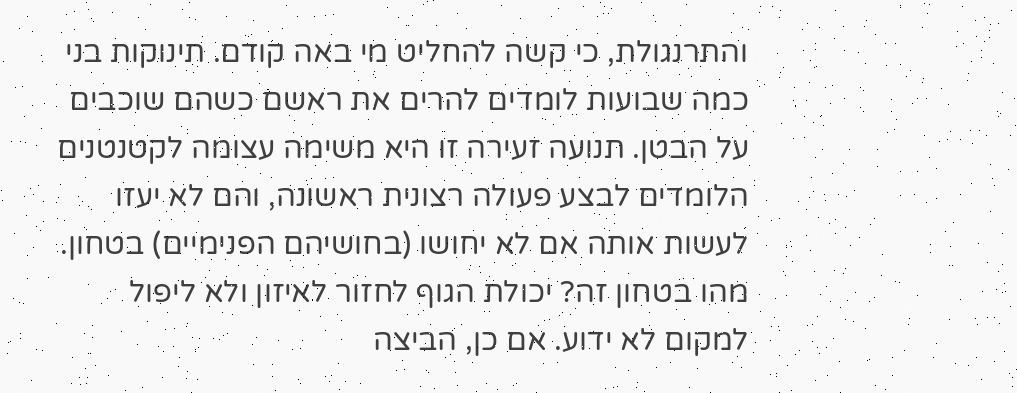והתרנגולת, כי קשה להחליט מי באה קודם. תינוקות בני כמה שבועות לומדים להרים את ראשם כשהם שוכבים על הבטן. תנועה זעירה זו היא משימה עצומה לקטנטנים הלומדים לבצע פעולה רצונית ראשונה, והם לא יעזו לעשות אותה אם לא יחושו (בחושיהם הפנימיים) בטחון.
מהו בטחון זה? יכולת הגוף לחזור לאיזון ולא ליפול למקום לא ידוע. אם כן, הביצה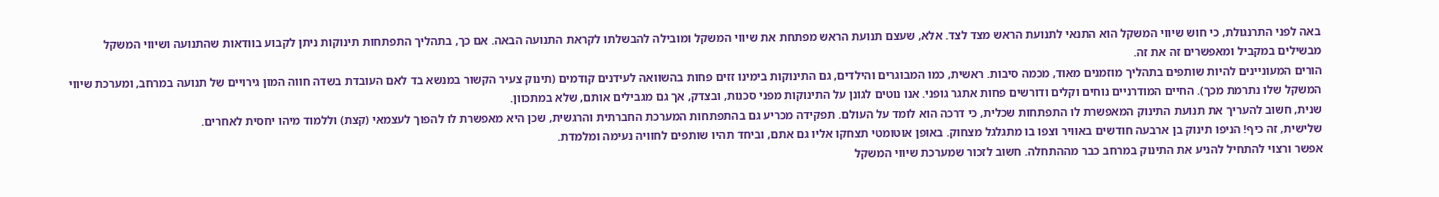באה לפני התרנגולת, כי חוש שיווי המשקל הוא התנאי לתנועת הראש מצד לצד. אלא, שעצם תנועת הראש מפתחת את שיווי המשקל ומובילה להבשלתו לקראת התנועה הבאה. אם כך, בתהליך התפתחות תינוקות ניתן לקבוע בוודאות שהתנועה ושיווי המשקל מבשילים במקביל ומאפשרים זה את זה.
הורים המעוניינים להיות שותפים בתהליך מוזמנים מאוד, מכמה סיבות. ראשית, כמו המבוגרים והילדים, גם התינוקות בימינו זזים פחות בהשוואה לעידנים קודמים (תינוק צעיר הקשור במנשא בד לאם העובדת בשדה חווה המון גירויים של תנועה במרחב, ומערכת שיווי המשקל שלו נתרמת מכך). החיים המודרניים נוחים וקלים ודורשים פחות אתגר גופני. אנו נוטים לגונן על התינוקות מפני סכנות, ובצדק, אך גם מגבילים אותם, שלא במתכוון.
שנית, חשוב להעריך את תנועת התינוק המאפשרת לו התפתחות שכלית, כי דרכה הוא לומד על העולם. תפקידה מכריע גם בהתפתחות המערכת החברתית והרגשית, שכן היא מאפשרת לו להפוך לעצמאי (קצת) וללמוד מיהו יחסית לאחרים.
שלישית, זה כיף! הניפו תינוק בן ארבעה חודשים באוויר וצפו בו מתגלגל מצחוק. באופן אוטומטי תצחקו אליו גם אתם, וביחד תהיו שותפים לחוויה נעימה ומלמדת.
אפשר ורצוי להתחיל להניע את התינוק במרחב כבר מההתחלה. חשוב לזכור שמערכת שיווי המשקל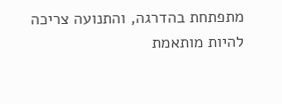מתפתחת בהדרגה, והתנועה צריכה להיות מותאמת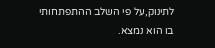לתינוק,על פי השלב ההתפתחותי בו הוא נמצא.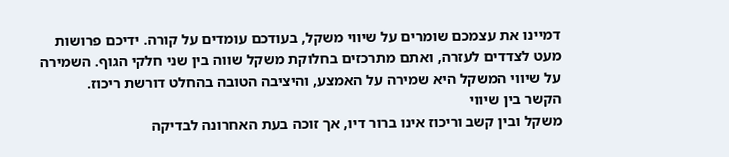דמיינו את עצמכם שומרים על שיווי משקל, בעודכם עומדים על קורה. ידיכם פרושות מעט לצדדים לעזרה, ואתם מתרכזים בחלוקת משקל שווה בין שני חלקי הגוף. השמירה על שיווי המשקל היא שמירה על האמצע, והיציבה הטובה בהחלט דורשת ריכוז.
הקשר בין שיווי
משקל ובין קשב וריכוז אינו ברור דיו, אך זוכה בעת האחרונה לבדיקה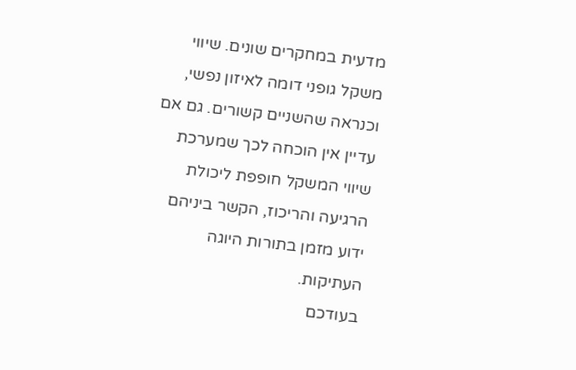מדעית במחקרים שונים. שיווי משקל גופני דומה לאיזון נפשי, וכנראה שהשניים קשורים. גם אם עדיין אין הוכחה לכך שמערכת שיווי המשקל חופפת ליכולת הרגיעה והריכוז, הקשר ביניהם ידוע מזמן בתורות היוגה העתיקות.
בעודכם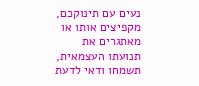נעים עם תינוקכם, מקפיצים אותו או מאתגרים את תנועתו העצמאית, תשמחו ודאי לדעת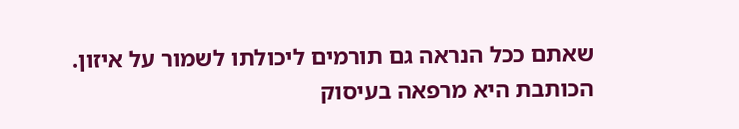שאתם ככל הנראה גם תורמים ליכולתו לשמור על איזון.
הכותבת היא מרפאה בעיסוק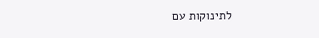לתינוקות עם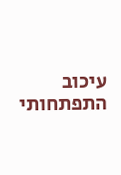עיכוב התפתחותי